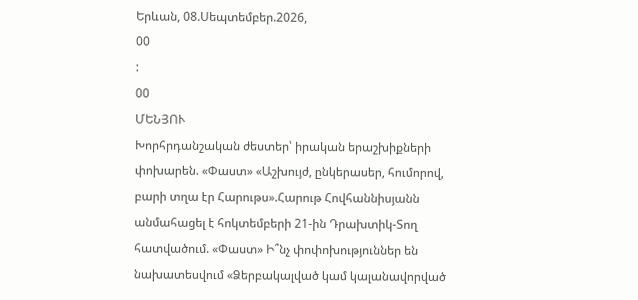Երևան, 08.Սեպտեմբեր.2026,
00
:
00
ՄԵՆՅՈՒ
Խորհրդանշական ժեստեր՝ իրական երաշխիքների փոխարեն. «Փաստ» «Աշխույժ, ընկերասեր, հումորով, բարի տղա էր Հարութս».Հարութ Հովհաննիսյանն անմահացել է հոկտեմբերի 21-ին Դրախտիկ-Տող հատվածում. «Փաստ» Ի՞նչ փոփոխություններ են նախատեսվում «Ձերբակալված կամ կալանավորված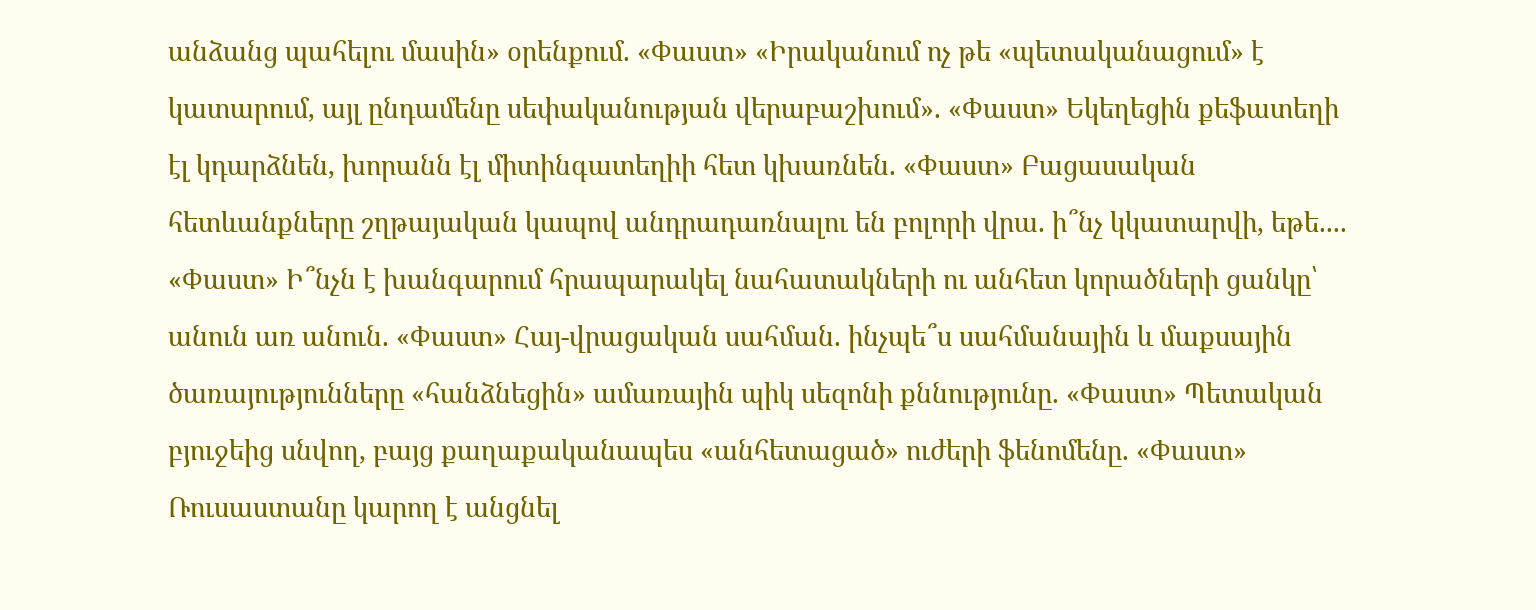անձանց պահելու մասին» օրենքում. «Փաստ» «Իրականում ոչ թե «պետականացում» է կատարում, այլ ընդամենը սեփականության վերաբաշխում». «Փաստ» Եկեղեցին քեֆատեղի էլ կդարձնեն, խորանն էլ միտինգատեղիի հետ կխառնեն. «Փաստ» Բացասական հետևանքները շղթայական կապով անդրադառնալու են բոլորի վրա. ի՞նչ կկատարվի, եթե.... «Փաստ» Ի՞նչն է խանգարում հրապարակել նահատակների ու անհետ կորածների ցանկը՝ անուն առ անուն. «Փաստ» Հայ-վրացական սահման. ինչպե՞ս սահմանային և մաքսային ծառայությունները «հանձնեցին» ամառային պիկ սեզոնի քննությունը. «Փաստ» Պետական բյուջեից սնվող, բայց քաղաքականապես «անհետացած» ուժերի ֆենոմենը. «Փաստ» Ռուսաստանը կարող է անցնել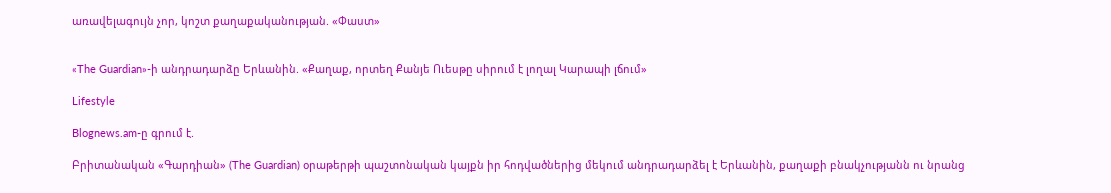առավելագույն չոր, կոշտ քաղաքականության. «Փաստ»


«The Guardian»-ի անդրադարձը Երևանին. «Քաղաք, որտեղ Քանյե Ուեսթը սիրում է լողալ Կարապի լճում»

Lifestyle

Blognews.am-ը գրում է.

Բրիտանական «Գարդիան» (The Guardian) օրաթերթի պաշտոնական կայքն իր հոդվածներից մեկում անդրադարձել է Երևանին, քաղաքի բնակչությանն ու նրանց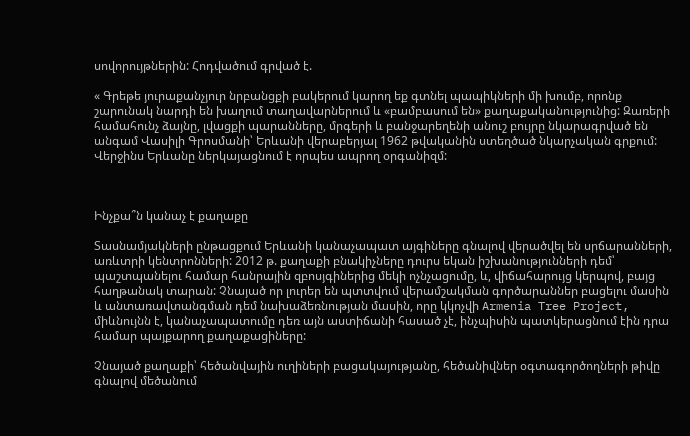սովորույթներին: Հոդվածում գրված է.

« Գրեթե յուրաքանչյուր նրբանցքի բակերում կարող եք գտնել պապիկների մի խումբ, որոնք շարունակ նարդի են խաղում տաղավարներում և «բամբասում են» քաղաքականությունից: Զառերի համահունչ ձայնը, լվացքի պարանները, մրգերի և բանջարեղենի անուշ բույրը նկարագրված են անգամ Վասիլի Գրոսմանի՝ Երևանի վերաբերյալ 1962 թվականին ստեղծած նկարչական գրքում: Վերջինս Երևանը ներկայացնում է որպես ապրող օրգանիզմ:



Ինչքա՞ն կանաչ է քաղաքը

Տասնամյակների ընթացքում Երևանի կանաչապատ այգիները գնալով վերածվել են սրճարանների, առևտրի կենտրոնների: 2012 թ. քաղաքի բնակիչները դուրս եկան իշխանությունների դեմ՝ պաշտպանելու համար հանրային զբոսյգիներից մեկի ոչնչացումը, և, վիճահարույց կերպով, բայց հաղթանակ տարան: Չնայած որ լուրեր են պտտվում վերամշակման գործարաններ բացելու մասին և անտառավտանգման դեմ նախաձեռնության մասին, որը կկոչվի Armenia Tree Project, միևնույնն է, կանաչապատումը դեռ այն աստիճանի հասած չէ, ինչպիսին պատկերացնում էին դրա համար պայքարող քաղաքացիները:

Չնայած քաղաքի՝ հեծանվային ուղիների բացակայությանը, հեծանիվներ օգտագործողների թիվը գնալով մեծանում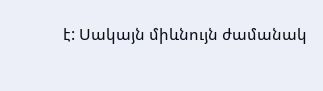է: Սակայն միևնույն ժամանակ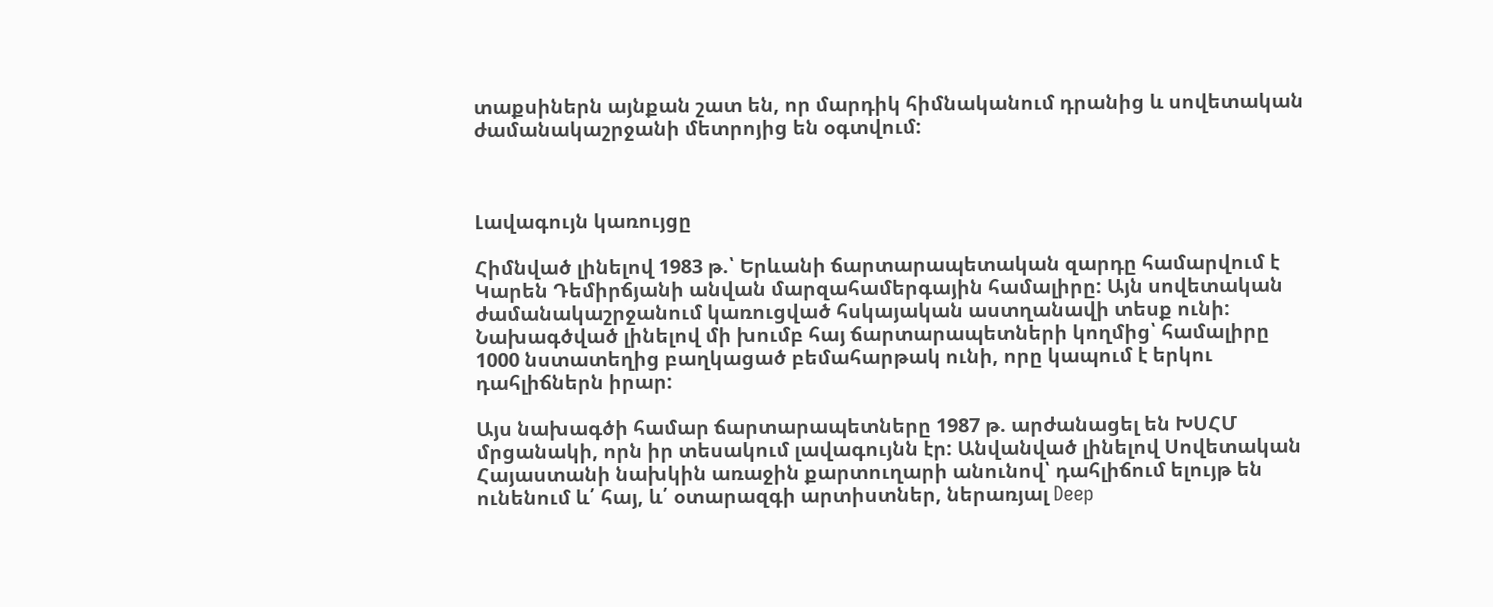տաքսիներն այնքան շատ են, որ մարդիկ հիմնականում դրանից և սովետական ժամանակաշրջանի մետրոյից են օգտվում:



Լավագույն կառույցը

Հիմնված լինելով 1983 թ.՝ Երևանի ճարտարապետական զարդը համարվում է Կարեն Դեմիրճյանի անվան մարզահամերգային համալիրը: Այն սովետական ժամանակաշրջանում կառուցված հսկայական աստղանավի տեսք ունի: Նախագծված լինելով մի խումբ հայ ճարտարապետների կողմից՝ համալիրը 1000 նստատեղից բաղկացած բեմահարթակ ունի, որը կապում է երկու դահլիճներն իրար:

Այս նախագծի համար ճարտարապետները 1987 թ. արժանացել են ԽՍՀՄ մրցանակի, որն իր տեսակում լավագույնն էր: Անվանված լինելով Սովետական Հայաստանի նախկին առաջին քարտուղարի անունով՝ դահլիճում ելույթ են ունենում և՛ հայ, և՛ օտարազգի արտիստներ, ներառյալ Deep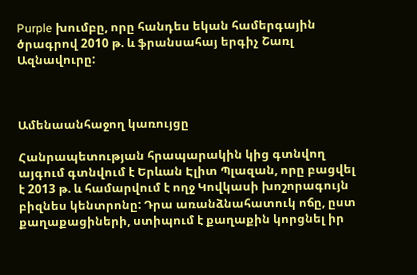Purple խումբը, որը հանդես եկան համերգային ծրագրով 2010 թ. և ֆրանսահայ երգիչ Շառլ Ազնավուրը:



Ամենաանհաջող կառույցը

Հանրապետության հրապարակին կից գտնվող այգում գտնվում է Երևան Էլիտ Պլազան, որը բացվել է 2013 թ. և համարվում է ողջ Կովկասի խոշորագույն բիզնես կենտրոնը: Դրա առանձնահատուկ ոճը, ըստ քաղաքացիների, ստիպում է քաղաքին կորցնել իր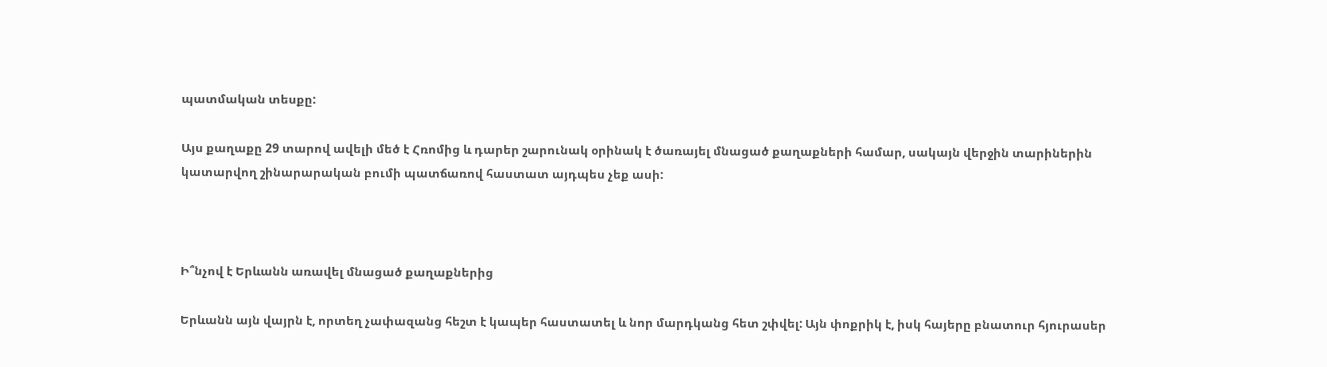պատմական տեսքը:

Այս քաղաքը 29 տարով ավելի մեծ է Հռոմից և դարեր շարունակ օրինակ է ծառայել մնացած քաղաքների համար, սակայն վերջին տարիներին կատարվող շինարարական բումի պատճառով հաստատ այդպես չեք ասի:



Ի՞նչով է Երևանն առավել մնացած քաղաքներից

Երևանն այն վայրն է, որտեղ չափազանց հեշտ է կապեր հաստատել և նոր մարդկանց հետ շփվել: Այն փոքրիկ է, իսկ հայերը բնատուր հյուրասեր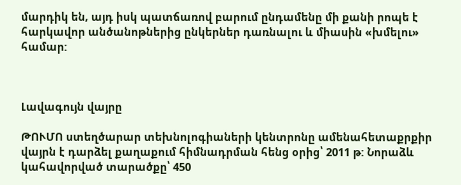մարդիկ են, այդ իսկ պատճառով բարում ընդամենը մի քանի րոպե է հարկավոր անծանոթներից ընկերներ դառնալու և միասին «խմելու» համար:



Լավագույն վայրը

ԹՈՒՄՈ ստեղծարար տեխնոլոգիաների կենտրոնը ամենահետաքրքիր վայրն է դարձել քաղաքում հիմնադրման հենց օրից՝ 2011 թ: Նորաձև կահավորված տարածքը՝ 450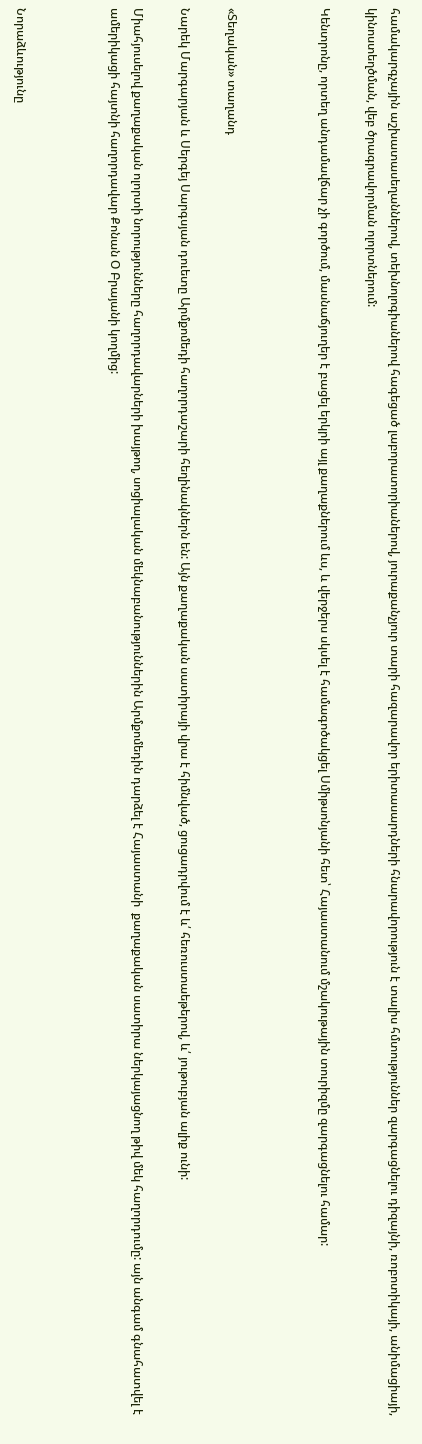համակարգչային աշխատասեղաններով, տեխնոլոգիաներով հագեցած լաբորատորիաներով, յուրաքանչյուր տարի հազարավոր երիտասարդների հնարավորություն է տալիս հմտություններ զարգացնելու դիզայնի, ռոբոտիկայի, անիմացիայի, կինոստեղծման, վեբ ծրագրավորման ոլորտներում:

Կենտրոնը, որտեղ անդամավճար չի գործում, մասնաճյուղեր է բացել երկրի այլ քաղաքներում ևս, և վերջերս սկսել է համագոծակցել Սմիթսոնյանի հետ՝ Հայաստանում մշակութային տուրիզմը զարգացնելու համար:



«Տեղական» տաղանդ

Նարեկ Մարգարյան և Սերգեյ Սարգսյան դուետը Արմքոմեդի հաղորդաշարի հեղինակներն են: Այն քաղաքական սատիրայի վրա է հիմնված, ցուցադրվում է և՛ հեռուստաեթերով, և՛ յութուբյան ալիք ունի:

Միահյուսելով քաղաքական ոլորտի նորությունները հաղորդավարների խայթող, սոցիալական մեկնաբանություններին Արմքոմեդին դարձել է Հայաստանի  քաղաքական սատիրա ներկայացնող թիվ մեկ հաղորդումը: այն անգամ գնահատվել է ամերիկացի հայտնի հաղորդավար Քոնան Օ Բրայանի կողմից:



Նորաձևությունը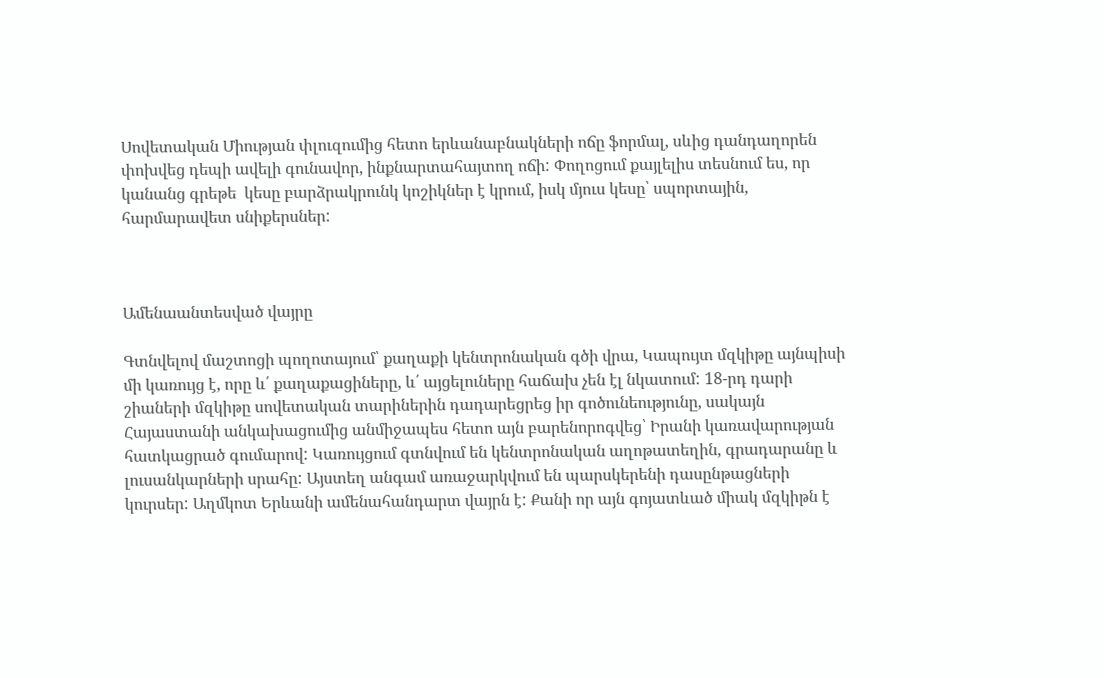Սովետական Միության փլուզումից հետո երևանաբնակների ոճը ֆորմալ, սևից դանդաղորեն փոխվեց դեպի ավելի գունավոր, ինքնարտահայտող ոճի: Փողոցում քայլելիս տեսնում ես, որ կանանց գրեթե  կեսը բարձրակրունկ կոշիկներ է կրում, իսկ մյուս կեսը՝ սպորտային, հարմարավետ սնիքերսներ:



Ամենաանտեսված վայրը

Գտնվելով մաշտոցի պողոտայում՝ քաղաքի կենտրոնական գծի վրա, Կապույտ մզկիթը այնպիսի մի կառույց է, որը և՛ քաղաքացիները, և՛ այցելուները հաճախ չեն էլ նկատում: 18-րդ դարի շիաների մզկիթը սովետական տարիներին դադարեցրեց իր գոծունեությունը, սակայն Հայաստանի անկախացումից անմիջապես հետո այն բարենորոգվեց՝ Իրանի կառավարության հատկացրած գումարով: Կառույցում գտնվում են կենտրոնական աղոթատեղին, գրադարանը և լուսանկարների սրահը: Այստեղ անգամ առաջարկվում են պարսկերենի դասընթացների կուրսեր: Աղմկոտ Երևանի ամենահանդարտ վայրն է: Քանի որ այն գոյատևած միակ մզկիթն է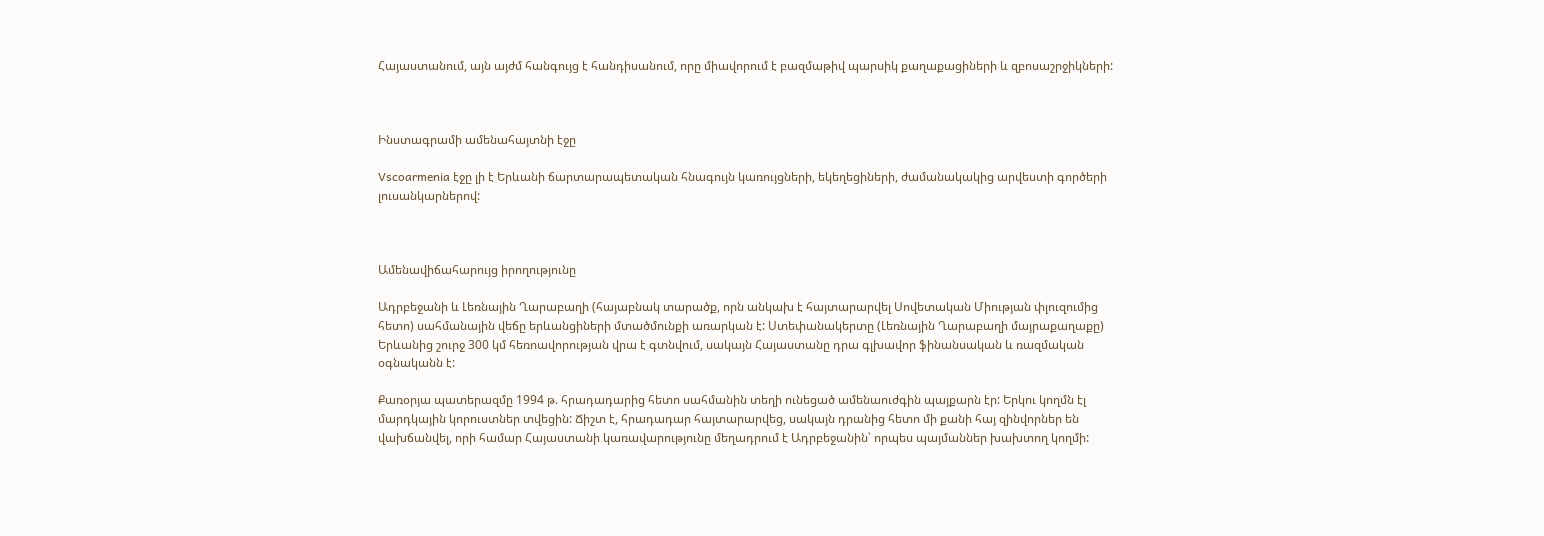Հայաստանում, այն այժմ հանգույց է հանդիսանում, որը միավորում է բազմաթիվ պարսիկ քաղաքացիների և զբոսաշրջիկների:



Ինստագրամի ամենահայտնի էջը

Vscoarmenia էջը լի է Երևանի ճարտարապետական հնագույն կառույցների, եկեղեցիների, ժամանակակից արվեստի գործերի լուսանկարներով:



Ամենավիճահարույց իրողությունը

Ադրբեջանի և Լեռնային Ղարաբաղի (հայաբնակ տարածք, որն անկախ է հայտարարվել Սովետական Միության փլուզումից հետո) սահմանային վեճը երևանցիների մտածմունքի առարկան է: Ստեփանակերտը (Լեռնային Ղարաբաղի մայրաքաղաքը) Երևանից շուրջ 300 կմ հեռոավորության վրա է գտնվում, սակայն Հայաստանը դրա գլխավոր ֆինանսական և ռազմական օգնականն է:

Քառօրյա պատերազմը 1994 թ. հրադադարից հետո սահմանին տեղի ունեցած ամենաուժգին պայքարն էր: Երկու կողմն էլ մարդկային կորուստներ տվեցին: Ճիշտ է, հրադադար հայտարարվեց, սակայն դրանից հետո մի քանի հայ զինվորներ են վախճանվել, որի համար Հայաստանի կառավարությունը մեղադրում է Ադրբեջանին՝ որպես պայմաններ խախտող կողմի: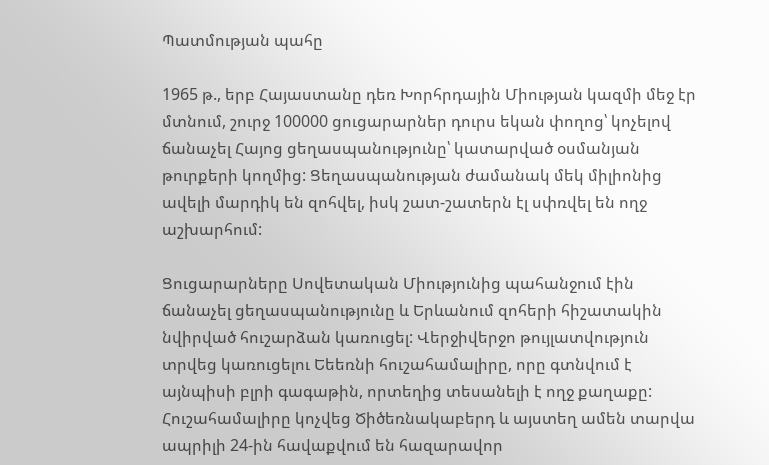Պատմության պահը

1965 թ., երբ Հայաստանը դեռ Խորհրդային Միության կազմի մեջ էր մտնում, շուրջ 100000 ցուցարարներ դուրս եկան փողոց՝ կոչելով ճանաչել Հայոց ցեղասպանությունը՝ կատարված օսմանյան թուրքերի կողմից: Ցեղասպանության ժամանակ մեկ միլիոնից ավելի մարդիկ են զոհվել, իսկ շատ-շատերն էլ սփռվել են ողջ աշխարհում:

Ցուցարարները Սովետական Միությունից պահանջում էին ճանաչել ցեղասպանությունը և Երևանում զոհերի հիշատակին նվիրված հուշարձան կառուցել: Վերջիվերջո թույլատվություն տրվեց կառուցելու Եեեռնի հուշահամալիրը, որը գտնվում է այնպիսի բլրի գագաթին, որտեղից տեսանելի է ողջ քաղաքը: Հուշահամալիրը կոչվեց Ծիծեռնակաբերդ և այստեղ ամեն տարվա ապրիլի 24-ին հավաքվում են հազարավոր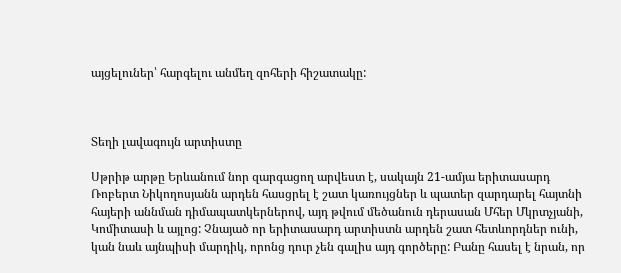այցելուներ՝ հարգելու անմեղ զոհերի հիշատակը:



Տեղի լավագույն արտիստը

Սթրիթ արթը Երևանում նոր զարգացող արվեստ է, սակայն 21-ամյա երիտասարդ Ռոբերտ Նիկողոսյանն արդեն հասցրել է շատ կառույցներ և պատեր զարդարել հայտնի հայերի աննման դիմապատկերներով, այդ թվում մեծանուն դերասան Մհեր Մկրտչյանի, Կոմիտասի և այլոց: Չնայած որ երիտասարդ արտիստն արդեն շատ հետևորդներ ունի, կան նաև այնպիսի մարդիկ, որոնց դուր չեն գալիս այդ գործերը: Բանը հասել է նրան, որ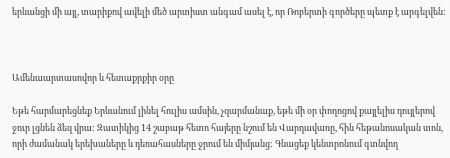երևանցի մի այլ, տարիքով ավելի մեծ արտիստ անգամ ասել է, որ Ռոբերտի գործերը պետք է արգելվեն:



Ամենաարտասովոր և հետաքրքիր օրը

Եթե հարմարեցնեք Երևանում լինել հուլիս ամսին, չզարմանաք, եթե մի օր փողոցով քայլելիս դույլերով ջուր լցնեն ձեզ վրա: Զատիկից 14 շաբաթ հետո հայերը նշում են Վարդավառը, հին հեթանոսական տոն, որի ժամանակ երեխաները և դեռահասները ջրում են միմյանց: Գնացեք կենտրոնում գտնվող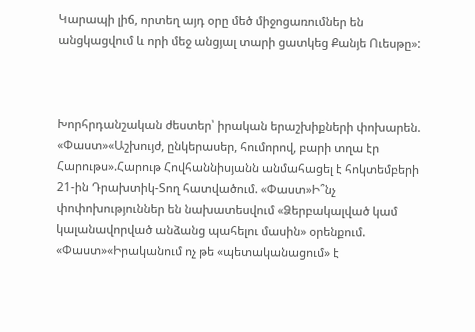Կարապի լիճ, որտեղ այդ օրը մեծ միջոցառումներ են անցկացվում և որի մեջ անցյալ տարի ցատկեց Քանյե Ուեսթը»:



Խորհրդանշական ժեստեր՝ իրական երաշխիքների փոխարեն. «Փաստ»«Աշխույժ, ընկերասեր, հումորով, բարի տղա էր Հարութս».Հարութ Հովհաննիսյանն անմահացել է հոկտեմբերի 21-ին Դրախտիկ-Տող հատվածում. «Փաստ»Ի՞նչ փոփոխություններ են նախատեսվում «Ձերբակալված կամ կալանավորված անձանց պահելու մասին» օրենքում. «Փաստ»«Իրականում ոչ թե «պետականացում» է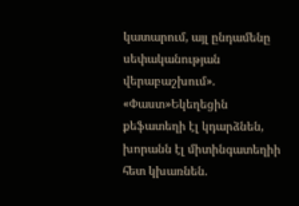կատարում, այլ ընդամենը սեփականության վերաբաշխում». «Փաստ»Եկեղեցին քեֆատեղի էլ կդարձնեն, խորանն էլ միտինգատեղիի հետ կխառնեն.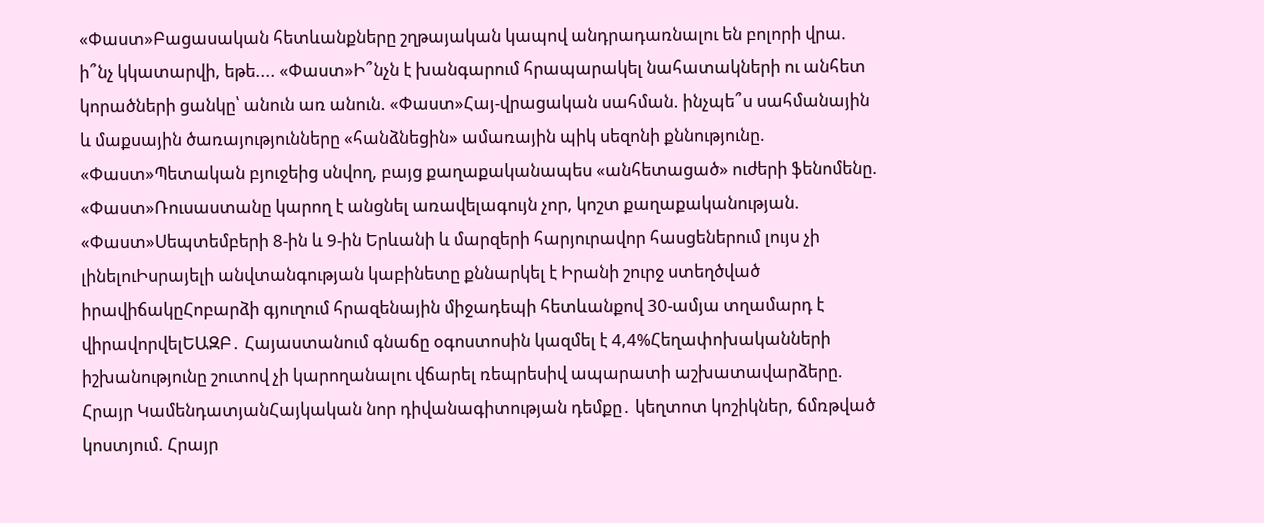«Փաստ»Բացասական հետևանքները շղթայական կապով անդրադառնալու են բոլորի վրա. ի՞նչ կկատարվի, եթե.... «Փաստ»Ի՞նչն է խանգարում հրապարակել նահատակների ու անհետ կորածների ցանկը՝ անուն առ անուն. «Փաստ»Հայ-վրացական սահման. ինչպե՞ս սահմանային և մաքսային ծառայությունները «հանձնեցին» ամառային պիկ սեզոնի քննությունը. «Փաստ»Պետական բյուջեից սնվող, բայց քաղաքականապես «անհետացած» ուժերի ֆենոմենը. «Փաստ»Ռուսաստանը կարող է անցնել առավելագույն չոր, կոշտ քաղաքականության. «Փաստ»Սեպտեմբերի 8-ին և 9-ին Երևանի և մարզերի հարյուրավոր հասցեներում լույս չի լինելուԻսրայելի անվտանգության կաբինետը քննարկել է Իրանի շուրջ ստեղծված իրավիճակըՀոբարձի գյուղում հրազենային միջադեպի հետևանքով 30-ամյա տղամարդ է վիրավորվելԵԱԶԲ․ Հայաստանում գնաճը օգոստոսին կազմել է 4,4%Հեղափոխականների իշխանությունը շուտով չի կարողանալու վճարել ռեպրեսիվ ապարատի աշխատավարձերը. Հրայր ԿամենդատյանՀայկական նոր դիվանագիտության դեմքը․ կեղտոտ կոշիկներ, ճմռթված կոստյում. Հրայր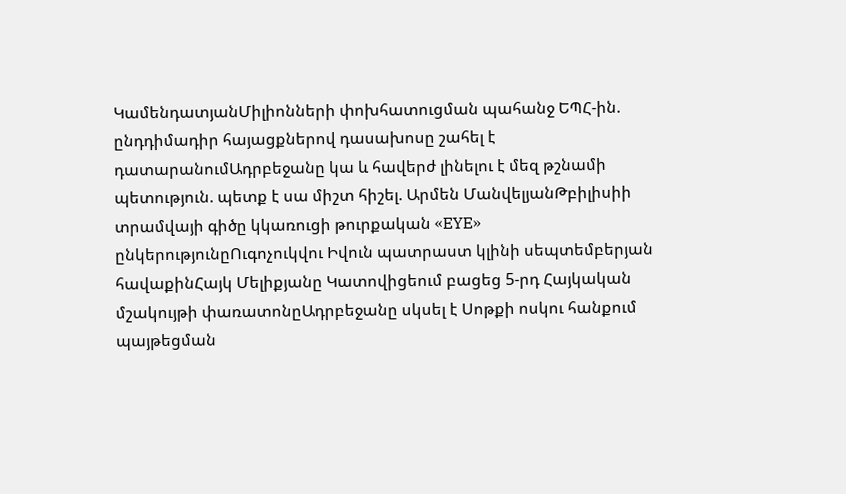ԿամենդատյանՄիլիոնների փոխհատուցման պահանջ ԵՊՀ-ին. ընդդիմադիր հայացքներով դասախոսը շահել է դատարանումԱդրբեջանը կա և հավերժ լինելու է մեզ թշնամի պետություն. պետք է սա միշտ հիշել. Արմեն ՄանվելյանԹբիլիսիի տրամվայի գիծը կկառուցի թուրքական «EYE» ընկերությունըՈւգոչուկվու Իվուն պատրաստ կլինի սեպտեմբերյան հավաքինՀայկ Մելիքյանը Կատովիցեում բացեց 5-րդ Հայկական մշակույթի փառատոնըԱդրբեջանը սկսել է Սոթքի ոսկու հանքում պայթեցման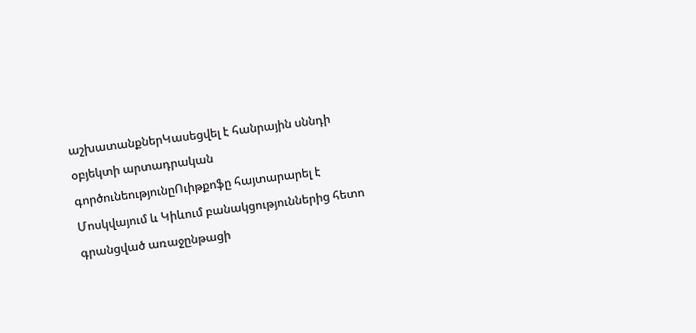աշխատանքներԿասեցվել է հանրային սննդի օբյեկտի արտադրական գործունեությունըՈւիթքոֆը հայտարարել է Մոսկվայում և Կիևում բանակցություններից հետո գրանցված առաջընթացի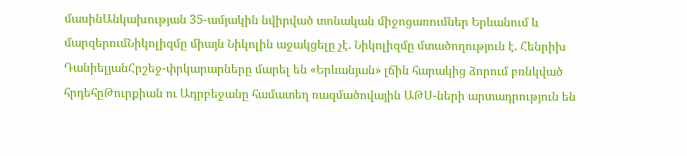մասինԱնկախության 35-ամյակին նվիրված տոնական միջոցառումներ Երևանում և մարզերումՆիկոլիզմը միայն Նիկոլին աջակցելը չէ. Նիկոլիզմը մտածողություն է. Հենրիխ ԴանիելյանՀրշեջ-փրկարարները մարել են «Երևանյան» լճին հարակից ձորում բռնկված հրդեհըԹուրքիան ու Ադրբեջանը համատեղ ռազմածովային ԱԹՍ-ների արտադրություն են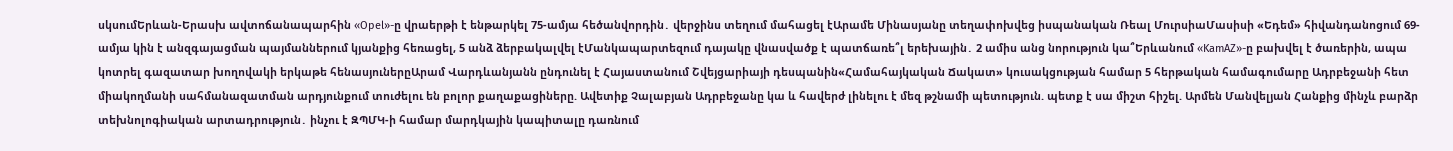սկսումԵրևան-Երասխ ավտոճանապարհին «Opel»-ը վրաերթի է ենթարկել 75-ամյա հեծանվորդին․ վերջինս տեղում մահացել էԱրամե Մինասյանը տեղափոխվեց իսպանական Ռեալ ՄուրսիաՄասիսի «Եդեմ» հիվանդանոցում 69-ամյա կին է անզգայացման պայմաններում կյանքից հեռացել, 5 անձ ձերբակալվել էՄանկապարտեզում դայակը վնասվածք է պատճառե՞լ երեխային․ 2 ամիս անց նորություն կա՞Երևանում «KamAZ»-ը բախվել է ծառերին, ապա կոտրել գազատար խողովակի երկաթե հենասյուներըԱրամ Վարդևանյանն ընդունել է Հայաստանում Շվեյցարիայի դեսպանին«Համահայկական Ճակատ» կուսակցության համար 5 հերթական համագումարը Ադրբեջանի հետ միակողմանի սահմանազատման արդյունքում տուժելու են բոլոր քաղաքացիները. Ավետիք Չալաբյան Ադրբեջանը կա և հավերժ լինելու է մեզ թշնամի պետություն. պետք է սա միշտ հիշել. Արմեն Մանվելյան Հանքից մինչև բարձր տեխնոլոգիական արտադրություն․ ինչու է ԶՊՄԿ-ի համար մարդկային կապիտալը դառնում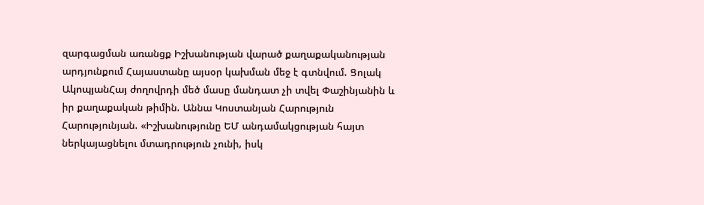զարգացման առանցք Իշխանության վարած քաղաքականության արդյունքում Հայաստանը այսօր կախման մեջ է գտնվում. Ցոլակ ԱկոպյանՀայ ժողովրդի մեծ մասը մանդատ չի տվել Փաշինյանին և իր քաղաքական թիմին. Աննա Կոստանյան Հարություն Հարությունյան. «Իշխանությունը ԵՄ անդամակցության հայտ ներկայացնելու մտադրություն չունի, իսկ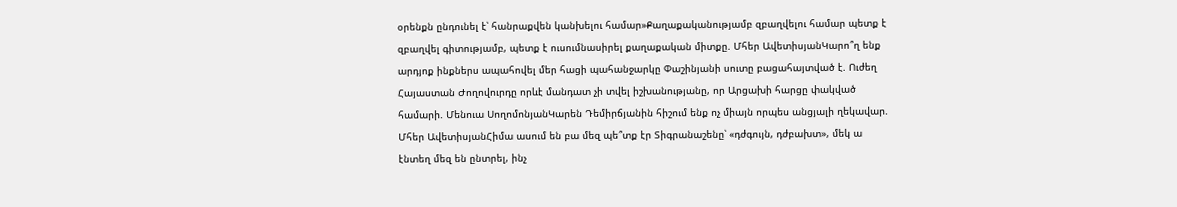օրենքն ընդունել է՝ հանրաքվեն կանխելու համար»Քաղաքականությամբ զբաղվելու համար պետք է զբաղվել գիտությամբ, պետք է ուսումնասիրել քաղաքական միտքը. Մհեր ԱվետիսյանԿարո՞ղ ենք արդյոք ինքներս ապահովել մեր հացի պահանջարկը Փաշինյանի սուտը բացահայտված է. Ուժեղ Հայաստան Ժողովուրդը որևէ մանդատ չի տվել իշխանությանը, որ Արցախի հարցը փակված համարի. Մենուա ՍողոմոնյանԿարեն Դեմիրճյանին հիշում ենք ոչ միայն որպես անցյալի ղեկավար. Մհեր ԱվետիսյանՀիմա ասում են բա մեզ պե՞տք էր Տիգրանաշենը՝ «դժգույն, դժբախտ», մեկ ա էնտեղ մեզ են ընտրել, ինչ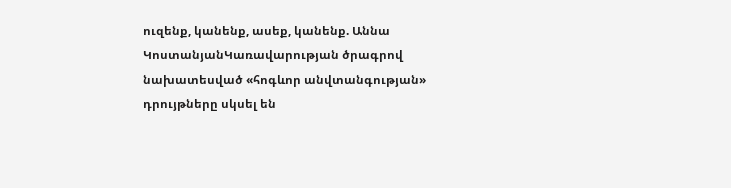ուզենք, կանենք, ասեք, կանենք. Աննա ԿոստանյանԿառավարության ծրագրով նախատեսված «հոգևոր անվտանգության» դրույթները սկսել են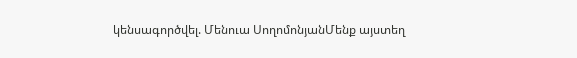կենսագործվել. Մենուա ՍողոմոնյանՄենք այստեղ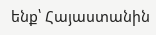ենք՝ Հայաստանին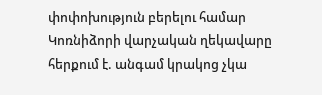փոփոխություն բերելու համար Կոռնիձորի վարչական ղեկավարը հերքում է. անգամ կրակոց չկա